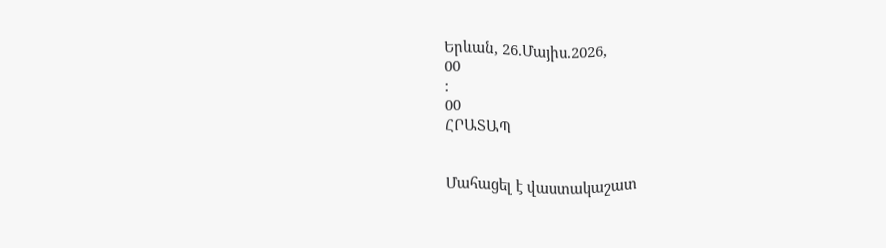Երևան, 26.Մայիս.2026,
00
:
00
ՀՐԱՏԱՊ


Մահացել է վաստակաշատ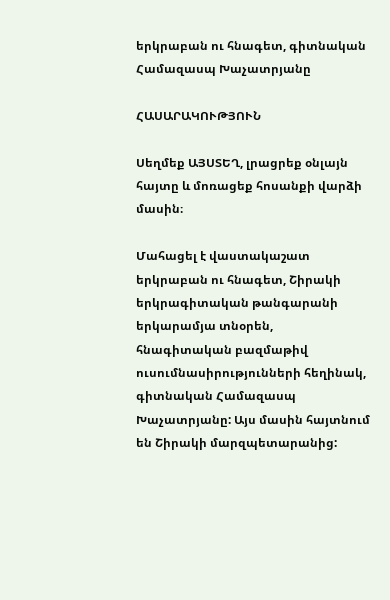երկրաբան ու հնագետ, գիտնական Համազասպ Խաչատրյանը

ՀԱՍԱՐԱԿՈՒԹՅՈՒՆ

Սեղմեք ԱՅՍՏԵՂ, լրացրեք օնլայն հայտը և մոռացեք հոսանքի վարձի մասին։

Մահացել է վաստակաշատ երկրաբան ու հնագետ, Շիրակի երկրագիտական թանգարանի երկարամյա տնօրեն, հնագիտական բազմաթիվ ուսումնասիրությունների հեղինակ, գիտնական Համազասպ Խաչատրյանը: Այս մասին հայտնում են Շիրակի մարզպետարանից: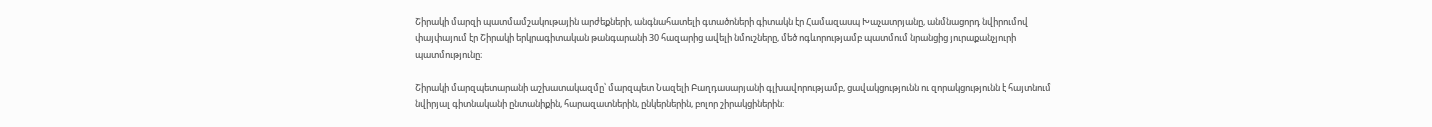Շիրակի մարզի պատմամշակութային արժեքների, անգնահատելի գտածոների գիտակն էր Համազասպ Խաչատրյանը, անմնացորդ նվիրումով փայփայում էր Շիրակի երկրագիտական թանգարանի 30 հազարից ավելի նմուշները, մեծ ոգևորությամբ պատմում նրանցից յուրաքանչյուրի պատմությունը։

Շիրակի մարզպետարանի աշխատակազմը՝ մարզպետ Նազելի Բաղդասարյանի գլխավորությամբ, ցավակցությունն ու զորակցությունն է հայտնում նվիրյալ գիտնականի ընտանիքին, հարազատներին, ընկերներին, բոլոր շիրակցիներին: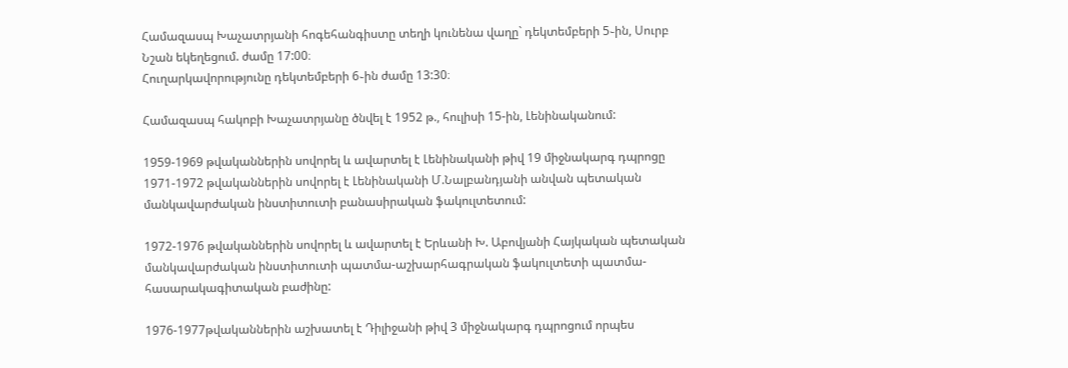Համազասպ Խաչատրյանի հոգեհանգիստը տեղի կունենա վաղը` դեկտեմբերի 5֊ին, Սուրբ Նշան եկեղեցում. ժամը 17:00։
Հուղարկավորությունը դեկտեմբերի 6֊ին ժամը 13:30։

Համազասպ հակոբի Խաչատրյանը ծնվել է 1952 թ., հուլիսի 15-ին, Լենինականում:

1959-1969 թվականներին սովորել և ավարտել է Լենինականի թիվ 19 միջնակարգ դպրոցը
1971-1972 թվականներին սովորել է Լենինականի Մ.Նալբանդյանի անվան պետական մանկավարժական ինստիտուտի բանասիրական ֆակուլտետում:

1972-1976 թվականներին սովորել և ավարտել է Երևանի Խ. Աբովյանի Հայկական պետական մանկավարժական ինստիտուտի պատմա-աշխարհագրական ֆակուլտետի պատմա-հասարակագիտական բաժինը:

1976-1977թվականներին աշխատել է Դիլիջանի թիվ 3 միջնակարգ դպրոցում որպես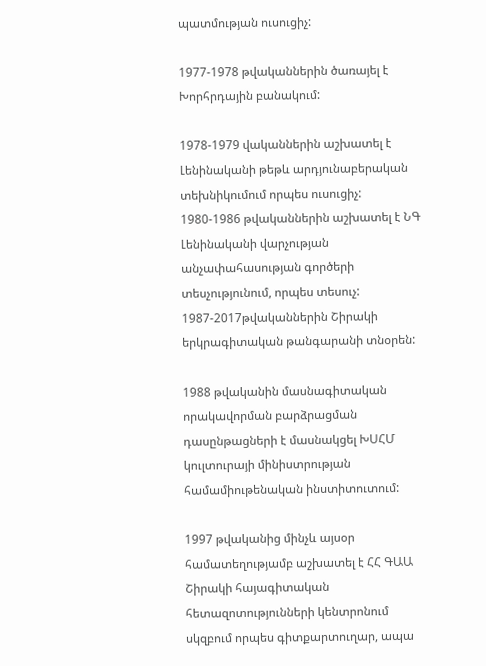պատմության ուսուցիչ:

1977-1978 թվականներին ծառայել է Խորհրդային բանակում:

1978-1979 վականներին աշխատել է Լենինականի թեթև արդյունաբերական տեխնիկումում որպես ուսուցիչ:
1980-1986 թվականներին աշխատել է ՆԳ Լենինականի վարչության անչափահասության գործերի տեսչությունում, որպես տեսուչ:
1987-2017թվականներին Շիրակի երկրագիտական թանգարանի տնօրեն:

1988 թվականին մասնագիտական որակավորման բարձրացման դասընթացների է մասնակցել ԽՍՀՄ կուլտուրայի մինիստրության համամիութենական ինստիտուտում:

1997 թվականից մինչև այսօր համատեղությամբ աշխատել է ՀՀ ԳԱԱ Շիրակի հայագիտական հետազոտությունների կենտրոնում սկզբում որպես գիտքարտուղար, ապա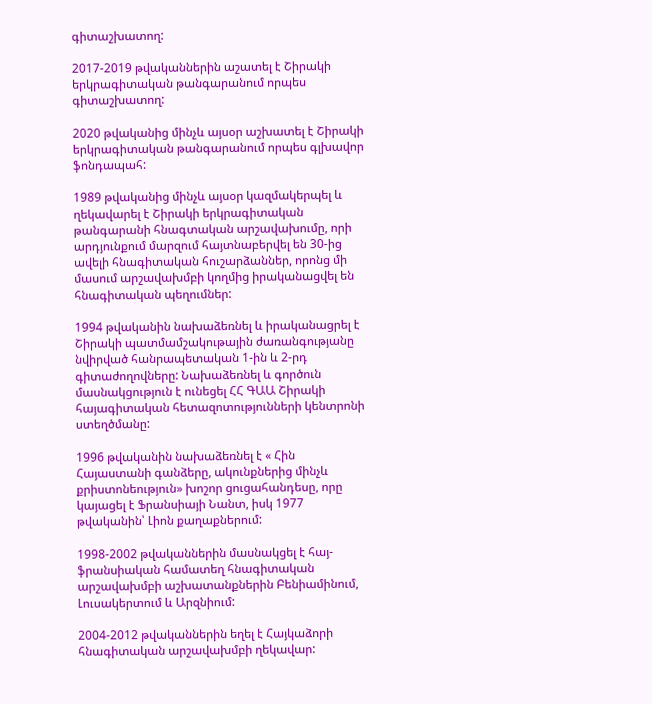գիտաշխատող:

2017-2019 թվականներին աշատել է Շիրակի երկրագիտական թանգարանում որպես գիտաշխատող:

2020 թվականից մինչև այսօր աշխատել է Շիրակի երկրագիտական թանգարանում որպես գլխավոր ֆոնդապահ:

1989 թվականից մինչև այսօր կազմակերպել և ղեկավարել է Շիրակի երկրագիտական թանգարանի հնագտական արշավախումը, որի արդյունքում մարզում հայտնաբերվել են 30-ից ավելի հնագիտական հուշարձաններ, որոնց մի մասում արշավախմբի կողմից իրականացվել են հնագիտական պեղումներ:

1994 թվականին նախաձեռնել և իրականացրել է Շիրակի պատմամշակութային ժառանգությանը նվիրված հանրապետական 1-ին և 2-րդ գիտաժողովները: Նախաձեռնել և գործուն մասնակցություն է ունեցել ՀՀ ԳԱԱ Շիրակի հայագիտական հետազոտությունների կենտրոնի ստեղծմանը:

1996 թվականին նախաձեռնել է « Հին Հայաստանի գանձերը, ակունքներից մինչև քրիստոնեություն» խոշոր ցուցահանդեսը, որը կայացել է Ֆրանսիայի Նանտ, իսկ 1977 թվականին՝ Լիոն քաղաքներում:

1998-2002 թվականներին մասնակցել է հայ-ֆրանսիական համատեղ հնագիտական արշավախմբի աշխատանքներին Բենիամինում, Լուսակերտում և Արզնիում:

2004-2012 թվականներին եղել է Հայկաձորի հնագիտական արշավախմբի ղեկավար: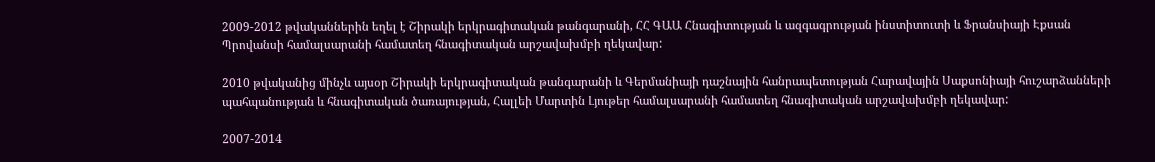2009-2012 թվականներին եղել է Շիրակի երկրագիտական թանգարանի, ՀՀ ԳԱԱ Հնագիտության և ազգագրության ինստիտուտի և Ֆրանսիայի Էքսան Պրովանսի համալսարանի համատեղ հնագիտական արշավախմբի ղեկավար:

2010 թվականից մինչև այսօր Շիրակի երկրագիտական թանգարանի և Գերմանիայի դաշնային հանրապետության Հարավային Սաքսոնիայի հուշարձանների պահպանության և հնագիտական ծառայության, Հալլեի Մարտին Լյութեր համալսարանի համատեղ հնագիտական արշավախմբի ղեկավար:

2007-2014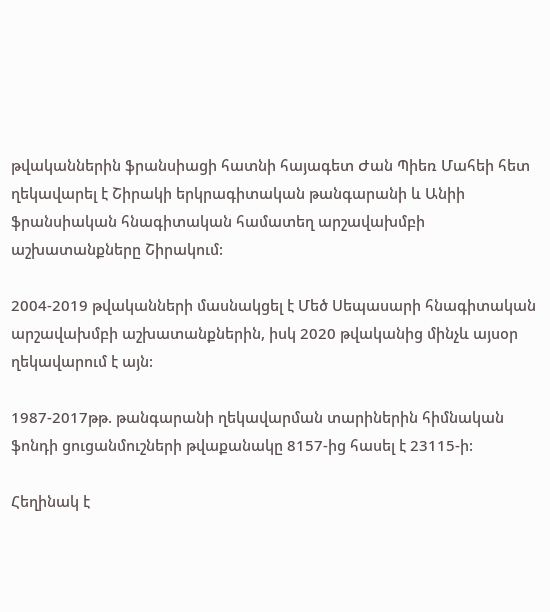թվականներին ֆրանսիացի հատնի հայագետ Ժան Պիեռ Մահեի հետ ղեկավարել է Շիրակի երկրագիտական թանգարանի և Անիի ֆրանսիական հնագիտական համատեղ արշավախմբի աշխատանքները Շիրակում:

2004-2019 թվականների մասնակցել է Մեծ Սեպասարի հնագիտական արշավախմբի աշխատանքներին, իսկ 2020 թվականից մինչև այսօր ղեկավարում է այն:

1987-2017թթ. թանգարանի ղեկավարման տարիներին հիմնական ֆոնդի ցուցանմուշների թվաքանակը 8157-ից հասել է 23115-ի:

Հեղինակ է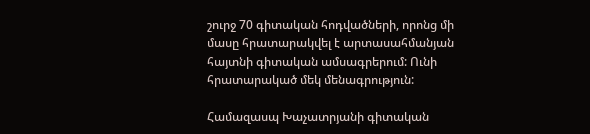շուրջ 70 գիտական հոդվածների, որոնց մի մասը հրատարակվել է արտասահմանյան հայտնի գիտական ամսագրերում: Ունի հրատարակած մեկ մենագրություն:

Համազասպ Խաչատրյանի գիտական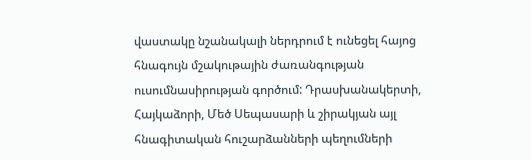վաստակը նշանակալի ներդրում է ունեցել հայոց հնագույն մշակութային ժառանգության ուսումնասիրության գործում: Դրասխանակերտի, Հայկաձորի, Մեծ Սեպասարի և շիրակյան այլ հնագիտական հուշարձանների պեղումների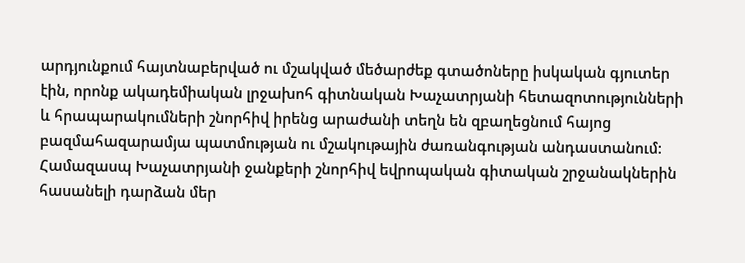արդյունքում հայտնաբերված ու մշակված մեծարժեք գտածոները իսկական գյուտեր էին, որոնք ակադեմիական լրջախոհ գիտնական Խաչատրյանի հետազոտությունների և հրապարակումների շնորհիվ իրենց արաժանի տեղն են զբաղեցնում հայոց բազմահազարամյա պատմության ու մշակութային ժառանգության անդաստանում: Համազասպ Խաչատրյանի ջանքերի շնորհիվ եվրոպական գիտական շրջանակներին հասանելի դարձան մեր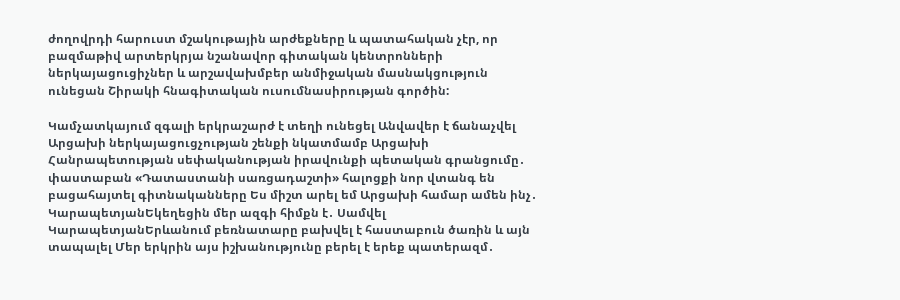ժողովրդի հարուստ մշակութային արժեքները և պատահական չէր, որ բազմաթիվ արտերկրյա նշանավոր գիտական կենտրոնների ներկայացուցիչներ և արշավախմբեր անմիջական մասնակցություն ունեցան Շիրակի հնագիտական ուսումնասիրության գործին:

Կամչատկայում զգալի երկրաշարժ է տեղի ունեցել Անվավեր է ճանաչվել Արցախի ներկայացուցչության շենքի նկատմամբ Արցախի Հանրապետության սեփականության իրավունքի պետական գրանցումը․ փաստաբան «Դատաստանի սառցադաշտի» հալոցքի նոր վտանգ են բացահայտել գիտնականները Ես միշտ արել եմ Արցախի համար ամեն ինչ․ ԿարապետյանԵկեղեցին մեր ազգի հիմքն է․ Սամվել ԿարապետյանԵրևանում բեռնատարը բախվել է հաստաբուն ծառին և այն տապալել Մեր երկրին այս իշխանությունը բերել է երեք պատերազմ․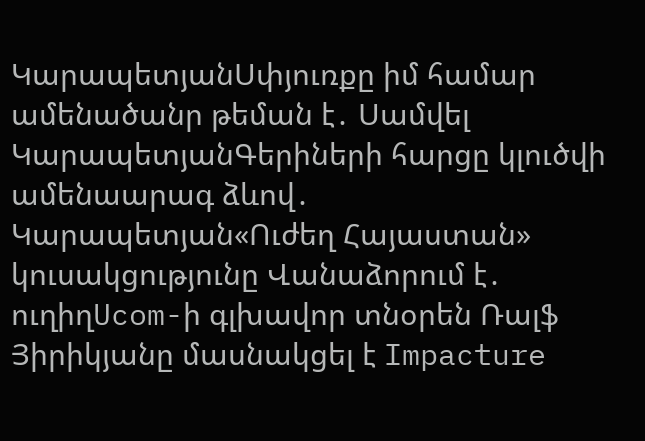ԿարապետյանՍփյուռքը իմ համար ամենածանր թեման է․ Սամվել ԿարապետյանԳերիների հարցը կլուծվի ամենաարագ ձևով․ Կարապետյան«Ուժեղ Հայաստան» կուսակցությունը Վանաձորում է․ ուղիղUcom-ի գլխավոր տնօրեն Ռալֆ Յիրիկյանը մասնակցել է Impacture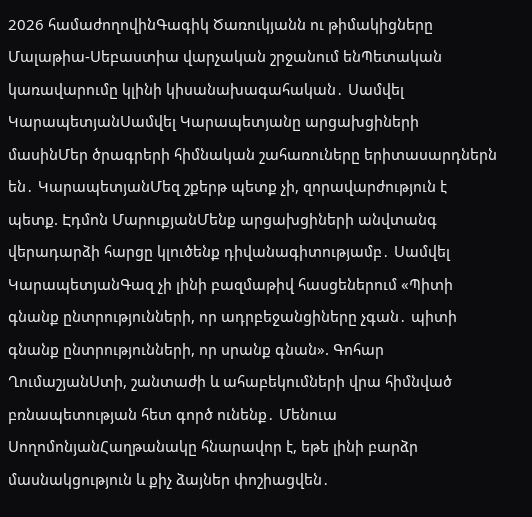2026 համաժողովինԳագիկ Ծառուկյանն ու թիմակիցները Մալաթիա-Սեբաստիա վարչական շրջանում ենՊետական կառավարումը կլինի կիսանախագահական․ Սամվել ԿարապետյանՍամվել Կարապետյանը արցախցիների մասինՄեր ծրագրերի հիմնական շահառուները երիտասարդներն են․ ԿարապետյանՄեզ շքերթ պետք չի, զորավարժություն է պետք. Էդմոն ՄարուքյանՄենք արցախցիների անվտանգ վերադարձի հարցը կլուծենք դիվանագիտությամբ․ Սամվել ԿարապետյանԳազ չի լինի բազմաթիվ հասցեներում «Պիտի գնանք ընտրությունների, որ ադրբեջանցիները չգան․ պիտի գնանք ընտրությունների, որ սրանք գնան». Գոհար ՂումաշյանՍտի, շանտաժի և ահաբեկումների վրա հիմնված բռնապետության հետ գործ ունենք․ Մենուա ՍողոմոնյանՀաղթանակը հնարավոր է, եթե լինի բարձր մասնակցություն և քիչ ձայներ փոշիացվեն․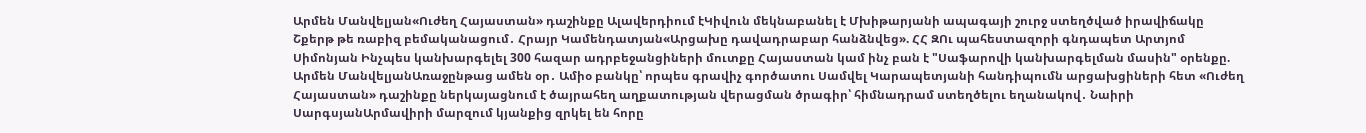Արմեն Մանվելյան«Ուժեղ Հայաստան» դաշինքը Ալավերդիում էԿիվուն մեկնաբանել է Մխիթարյանի ապագայի շուրջ ստեղծված իրավիճակը Շքերթ թե ռաբիզ բեմականացում․ Հրայր Կամենդատյան«Արցախը դավադրաբար հանձնվեց». ՀՀ ԶՈւ պահեստազորի գնդապետ Արտյոմ Սիմոնյան Ինչպես կանխարգելել 300 հազար ադրբեջանցիների մուտքը Հայաստան կամ ինչ բան է "Սաֆարովի կանխարգելման մասին" օրենքը. Արմեն ՄանվելյանԱռաջընթաց ամեն օր․ Ամիօ բանկը՝ որպես գրավիչ գործատու Սամվել Կարապետյանի հանդիպումն արցախցիների հետ «Ուժեղ Հայաստան» դաշինքը ներկայացնում է ծայրահեղ աղքատության վերացման ծրագիր՝ հիմնադրամ ստեղծելու եղանակով․ Նաիրի ՍարգսյանԱրմավիրի մարզում կյանքից զրկել են հորը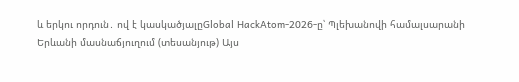և երկու որդուն․ ով է կասկածյալըGlobal HackAtom-2026-ը՝ Պլեխանովի համալսարանի Երևանի մասնաճյուղում (տեսանյութ) Այս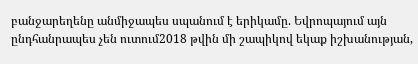բանջարեղենը անմիջապես սպանում է երիկամը. Եվրոպայում այն ընդհանրապես չեն ուտում2018 թվին մի շապիկով եկաք իշխանության,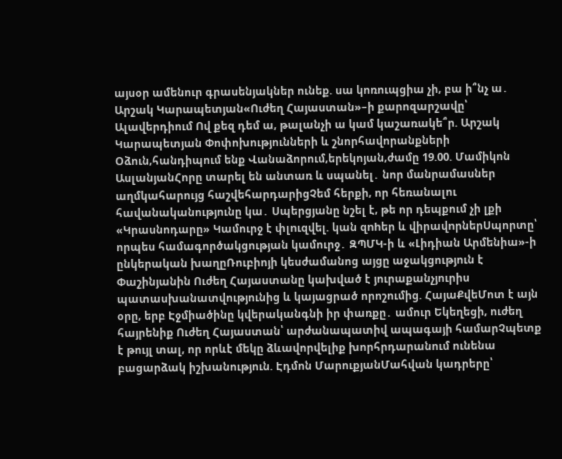այսօր ամենուր գրասենյակներ ունեք. սա կոռուպցիա չի, բա ի՞նչ ա․ Արշակ Կարապետյան«Ուժեղ Հայաստան»–ի քարոզարշավը՝ Ալավերդիում Ով քեզ դեմ ա, թալանչի ա կամ կաշառակե՞ր. Արշակ Կարապետյան Փոփոխությունների և շնորհավորանքների Օձուն,հանդիպում ենք Վանաձորում,երեկոյան,ժամը 19.00. Մամիկոն ԱսլանյանՀորը տարել են անտառ և սպանել․ նոր մանրամասներ աղմկահարույց հաշվեհարդարիցՉեմ հերքի, որ հեռանալու հավանականությունը կա․ Սպերցյանը նշել է, թե որ դեպքում չի լքի «Կրասնոդարը» Կամուրջ է փլnւզվել. կան զnhեր և վիրավnրներՍպորտը՝ որպես համագործակցության կամուրջ․ ԶՊՄԿ-ի և «Լիդիան Արմենիա»-ի ընկերական խաղըՌուբիոյի կեսժամանոց այցը աջակցություն է Փաշինյանին Ուժեղ Հայաստանը կախված է յուրաքանչյուրիս պատասխանատվությունից և կայացրած որոշումից. ՀայաՔվեՄոտ է այն օրը, երբ Էջմիածինը կվերականգնի իր փառքը․ ամուր Եկեղեցի, ուժեղ հայրենիք Ուժեղ Հայաստան՝ արժանապատիվ ապագայի համարՉպետք է թույլ տալ, որ որևէ մեկը ձևավորվելիք խորհրդարանում ունենա բացարձակ իշխանություն. Էդմոն ՄարուքյանՄահվան կադրերը՝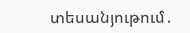տեսանյութում․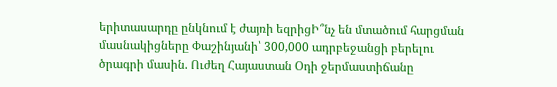երիտասարդը ընկնում է ժայռի եզրիցԻ՞նչ են մտածում հարցման մասնակիցները Փաշինյանի՝ 300,000 ադրբեջանցի բերելու ծրագրի մասին. Ուժեղ Հայաստան Օդի ջերմաստիճանը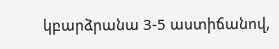կբարձրանա 3-5 աստիճանով,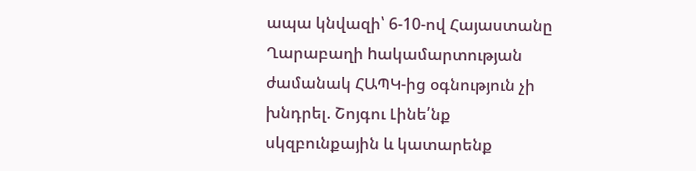ապա կնվազի՝ 6-10-ով Հայաստանը Ղարաբաղի hակամարտության ժամանակ ՀԱՊԿ-ից օգնություն չի խնդրել. Շոյգու Լինե՛նք սկզբունքային և կատարենք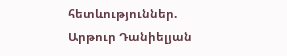հետևություններ. Արթուր Դանիելյան